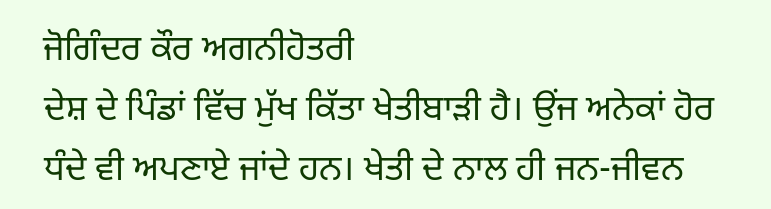ਜੋਗਿੰਦਰ ਕੌਰ ਅਗਨੀਹੋਤਰੀ
ਦੇਸ਼ ਦੇ ਪਿੰਡਾਂ ਵਿੱਚ ਮੁੱਖ ਕਿੱਤਾ ਖੇਤੀਬਾੜੀ ਹੈ। ਉਂਜ ਅਨੇਕਾਂ ਹੋਰ ਧੰਦੇ ਵੀ ਅਪਣਾਏ ਜਾਂਦੇ ਹਨ। ਖੇਤੀ ਦੇ ਨਾਲ ਹੀ ਜਨ-ਜੀਵਨ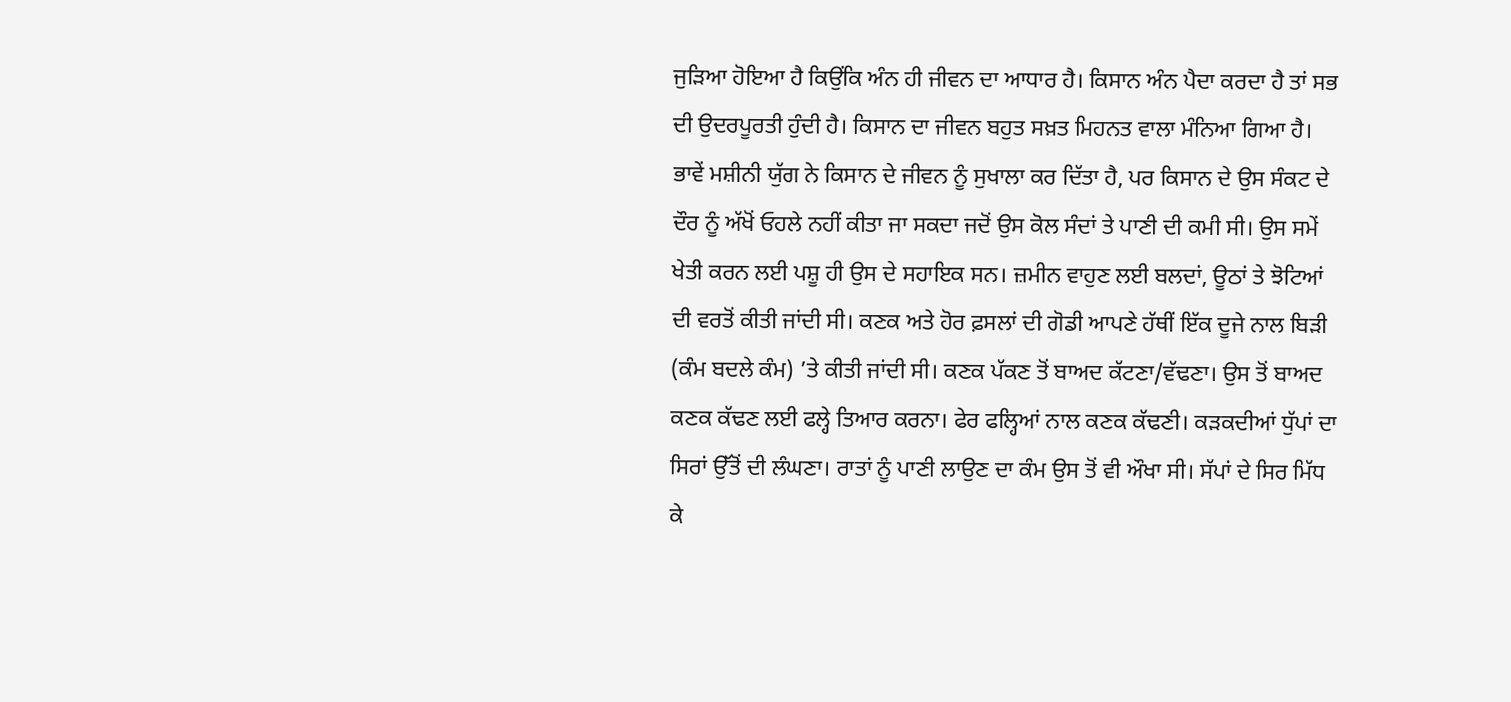ਜੁੜਿਆ ਹੋਇਆ ਹੈ ਕਿਉਂਕਿ ਅੰਨ ਹੀ ਜੀਵਨ ਦਾ ਆਧਾਰ ਹੈ। ਕਿਸਾਨ ਅੰਨ ਪੈਦਾ ਕਰਦਾ ਹੈ ਤਾਂ ਸਭ ਦੀ ਉਦਰਪੂਰਤੀ ਹੁੰਦੀ ਹੈ। ਕਿਸਾਨ ਦਾ ਜੀਵਨ ਬਹੁਤ ਸਖ਼ਤ ਮਿਹਨਤ ਵਾਲਾ ਮੰਨਿਆ ਗਿਆ ਹੈ। ਭਾਵੇਂ ਮਸ਼ੀਨੀ ਯੁੱਗ ਨੇ ਕਿਸਾਨ ਦੇ ਜੀਵਨ ਨੂੰ ਸੁਖਾਲਾ ਕਰ ਦਿੱਤਾ ਹੈ, ਪਰ ਕਿਸਾਨ ਦੇ ਉਸ ਸੰਕਟ ਦੇ ਦੌਰ ਨੂੰ ਅੱਖੋਂ ਓਹਲੇ ਨਹੀਂ ਕੀਤਾ ਜਾ ਸਕਦਾ ਜਦੋਂ ਉਸ ਕੋਲ ਸੰਦਾਂ ਤੇ ਪਾਣੀ ਦੀ ਕਮੀ ਸੀ। ਉਸ ਸਮੇਂ ਖੇਤੀ ਕਰਨ ਲਈ ਪਸ਼ੂ ਹੀ ਉਸ ਦੇ ਸਹਾਇਕ ਸਨ। ਜ਼ਮੀਨ ਵਾਹੁਣ ਲਈ ਬਲਦਾਂ, ਊਠਾਂ ਤੇ ਝੋਟਿਆਂ ਦੀ ਵਰਤੋਂ ਕੀਤੀ ਜਾਂਦੀ ਸੀ। ਕਣਕ ਅਤੇ ਹੋਰ ਫ਼ਸਲਾਂ ਦੀ ਗੋਡੀ ਆਪਣੇ ਹੱਥੀਂ ਇੱਕ ਦੂਜੇ ਨਾਲ ਬਿੜੀ (ਕੰਮ ਬਦਲੇ ਕੰਮ) ’ਤੇ ਕੀਤੀ ਜਾਂਦੀ ਸੀ। ਕਣਕ ਪੱਕਣ ਤੋਂ ਬਾਅਦ ਕੱਟਣਾ/ਵੱਢਣਾ। ਉਸ ਤੋਂ ਬਾਅਦ ਕਣਕ ਕੱਢਣ ਲਈ ਫਲ੍ਹੇ ਤਿਆਰ ਕਰਨਾ। ਫੇਰ ਫਲ੍ਹਿਆਂ ਨਾਲ ਕਣਕ ਕੱਢਣੀ। ਕੜਕਦੀਆਂ ਧੁੱਪਾਂ ਦਾ ਸਿਰਾਂ ਉੱਤੋਂ ਦੀ ਲੰਘਣਾ। ਰਾਤਾਂ ਨੂੰ ਪਾਣੀ ਲਾਉਣ ਦਾ ਕੰਮ ਉਸ ਤੋਂ ਵੀ ਔਖਾ ਸੀ। ਸੱਪਾਂ ਦੇ ਸਿਰ ਮਿੱਧ ਕੇ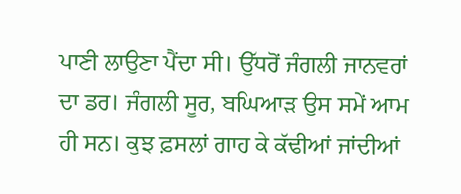ਪਾਣੀ ਲਾਉਣਾ ਪੈਂਦਾ ਸੀ। ਉੱਧਰੋਂ ਜੰਗਲੀ ਜਾਨਵਰਾਂ ਦਾ ਡਰ। ਜੰਗਲੀ ਸੂਰ, ਬਘਿਆੜ ਉਸ ਸਮੇਂ ਆਮ ਹੀ ਸਨ। ਕੁਝ ਫ਼ਸਲਾਂ ਗਾਹ ਕੇ ਕੱਢੀਆਂ ਜਾਂਦੀਆਂ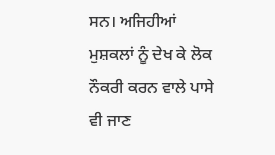ਸਨ। ਅਜਿਹੀਆਂ ਮੁਸ਼ਕਲਾਂ ਨੂੰ ਦੇਖ ਕੇ ਲੋਕ ਨੌਕਰੀ ਕਰਨ ਵਾਲੇ ਪਾਸੇ ਵੀ ਜਾਣ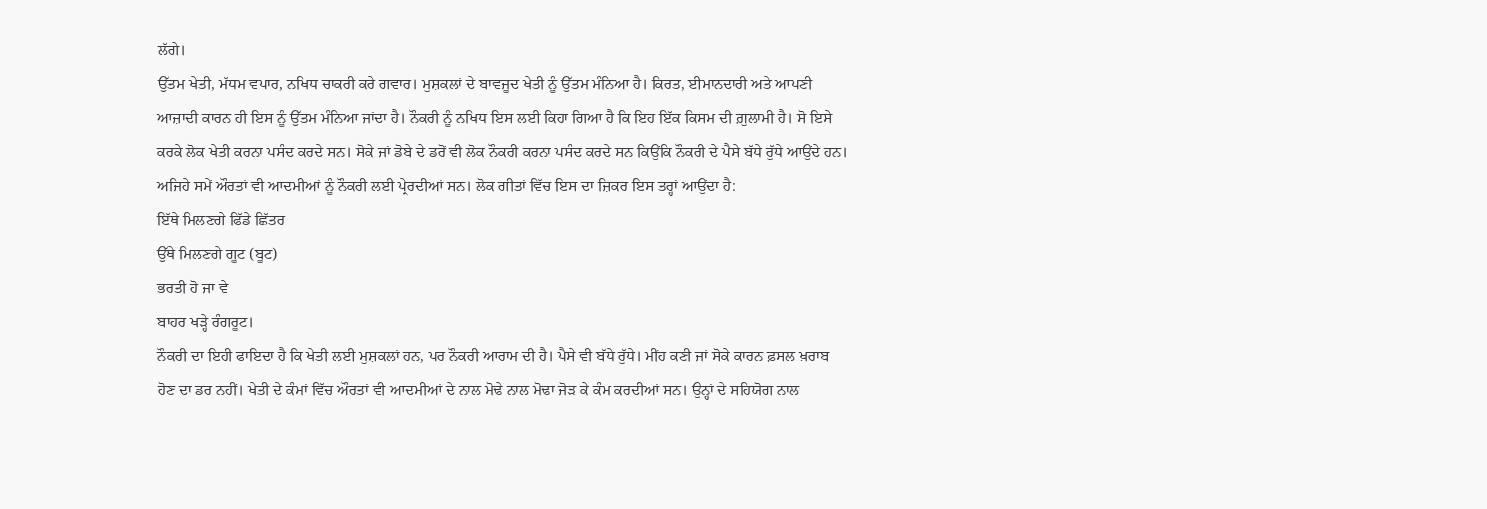ਲੱਗੇ।
ਉੱਤਮ ਖੇਤੀ, ਮੱਧਮ ਵਪਾਰ, ਨਖਿਧ ਚਾਕਰੀ ਕਰੇ ਗਵਾਰ। ਮੁਸ਼ਕਲਾਂ ਦੇ ਬਾਵਜੂਦ ਖੇਤੀ ਨੂੰ ਉੱਤਮ ਮੰਨਿਆ ਹੈ। ਕਿਰਤ, ਈਮਾਨਦਾਰੀ ਅਤੇ ਆਪਣੀ ਆਜ਼ਾਦੀ ਕਾਰਨ ਹੀ ਇਸ ਨੂੰ ਉੱਤਮ ਮੰਨਿਆ ਜਾਂਦਾ ਹੈ। ਨੌਕਰੀ ਨੂੰ ਨਖਿਧ ਇਸ ਲਈ ਕਿਹਾ ਗਿਆ ਹੈ ਕਿ ਇਹ ਇੱਕ ਕਿਸਮ ਦੀ ਗ਼ੁਲਾਮੀ ਹੈ। ਸੋ ਇਸੇ ਕਰਕੇ ਲੋਕ ਖੇਤੀ ਕਰਨਾ ਪਸੰਦ ਕਰਦੇ ਸਨ। ਸੋਕੇ ਜਾਂ ਡੋਬੇ ਦੇ ਡਰੋਂ ਵੀ ਲੋਕ ਨੌਕਰੀ ਕਰਨਾ ਪਸੰਦ ਕਰਦੇ ਸਨ ਕਿਉਂਕਿ ਨੌਕਰੀ ਦੇ ਪੈਸੇ ਬੱਧੇ ਰੁੱਧੇ ਆਉਂਦੇ ਹਨ। ਅਜਿਹੇ ਸਮੇਂ ਔਰਤਾਂ ਵੀ ਆਦਮੀਆਂ ਨੂੰ ਨੌਕਰੀ ਲਈ ਪ੍ਰੇਰਦੀਆਂ ਸਨ। ਲੋਕ ਗੀਤਾਂ ਵਿੱਚ ਇਸ ਦਾ ਜ਼ਿਕਰ ਇਸ ਤਰ੍ਹਾਂ ਆਉਂਦਾ ਹੈ:
ਇੱਥੇ ਮਿਲਣਗੇ ਫਿੱਡੇ ਛਿੱਤਰ
ਉੱਥੇ ਮਿਲਣਗੇ ਗੂਟ (ਬੂਟ)
ਭਰਤੀ ਹੋ ਜਾ ਵੇ
ਬਾਹਰ ਖੜ੍ਹੇ ਰੰਗਰੂਟ।
ਨੌਕਰੀ ਦਾ ਇਹੀ ਫਾਇਦਾ ਹੈ ਕਿ ਖੇਤੀ ਲਈ ਮੁਸ਼ਕਲਾਂ ਹਨ, ਪਰ ਨੌਕਰੀ ਆਰਾਮ ਦੀ ਹੈ। ਪੈਸੇ ਵੀ ਬੱਧੇ ਰੁੱਧੇ। ਮੀਂਹ ਕਣੀ ਜਾਂ ਸੋਕੇ ਕਾਰਨ ਫ਼ਸਲ ਖ਼ਰਾਬ ਹੋਣ ਦਾ ਡਰ ਨਹੀਂ। ਖੇਤੀ ਦੇ ਕੰਮਾਂ ਵਿੱਚ ਔਰਤਾਂ ਵੀ ਆਦਮੀਆਂ ਦੇ ਨਾਲ ਮੋਢੇ ਨਾਲ ਮੋਢਾ ਜੋੜ ਕੇ ਕੰਮ ਕਰਦੀਆਂ ਸਨ। ਉਨ੍ਹਾਂ ਦੇ ਸਹਿਯੋਗ ਨਾਲ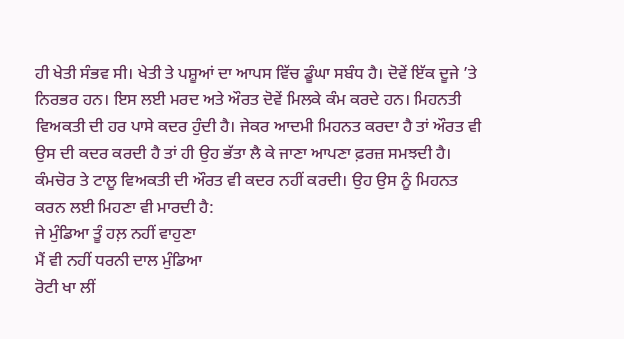ਹੀ ਖੇਤੀ ਸੰਭਵ ਸੀ। ਖੇਤੀ ਤੇ ਪਸ਼ੂਆਂ ਦਾ ਆਪਸ ਵਿੱਚ ਡੂੰਘਾ ਸਬੰਧ ਹੈ। ਦੋਵੇਂ ਇੱਕ ਦੂਜੇ ’ਤੇ ਨਿਰਭਰ ਹਨ। ਇਸ ਲਈ ਮਰਦ ਅਤੇ ਔਰਤ ਦੋਵੇਂ ਮਿਲਕੇ ਕੰਮ ਕਰਦੇ ਹਨ। ਮਿਹਨਤੀ ਵਿਅਕਤੀ ਦੀ ਹਰ ਪਾਸੇ ਕਦਰ ਹੁੰਦੀ ਹੈ। ਜੇਕਰ ਆਦਮੀ ਮਿਹਨਤ ਕਰਦਾ ਹੈ ਤਾਂ ਔਰਤ ਵੀ ਉਸ ਦੀ ਕਦਰ ਕਰਦੀ ਹੈ ਤਾਂ ਹੀ ਉਹ ਭੱਤਾ ਲੈ ਕੇ ਜਾਣਾ ਆਪਣਾ ਫ਼ਰਜ਼ ਸਮਝਦੀ ਹੈ। ਕੰਮਚੋਰ ਤੇ ਟਾਲੂ ਵਿਅਕਤੀ ਦੀ ਔਰਤ ਵੀ ਕਦਰ ਨਹੀਂ ਕਰਦੀ। ਉਹ ਉਸ ਨੂੰ ਮਿਹਨਤ ਕਰਨ ਲਈ ਮਿਹਣਾ ਵੀ ਮਾਰਦੀ ਹੈ:
ਜੇ ਮੁੰਡਿਆ ਤੂੰ ਹਲ਼ ਨਹੀਂ ਵਾਹੁਣਾ
ਮੈਂ ਵੀ ਨਹੀਂ ਧਰਨੀ ਦਾਲ ਮੁੰਡਿਆ
ਰੋਟੀ ਖਾ ਲੀਂ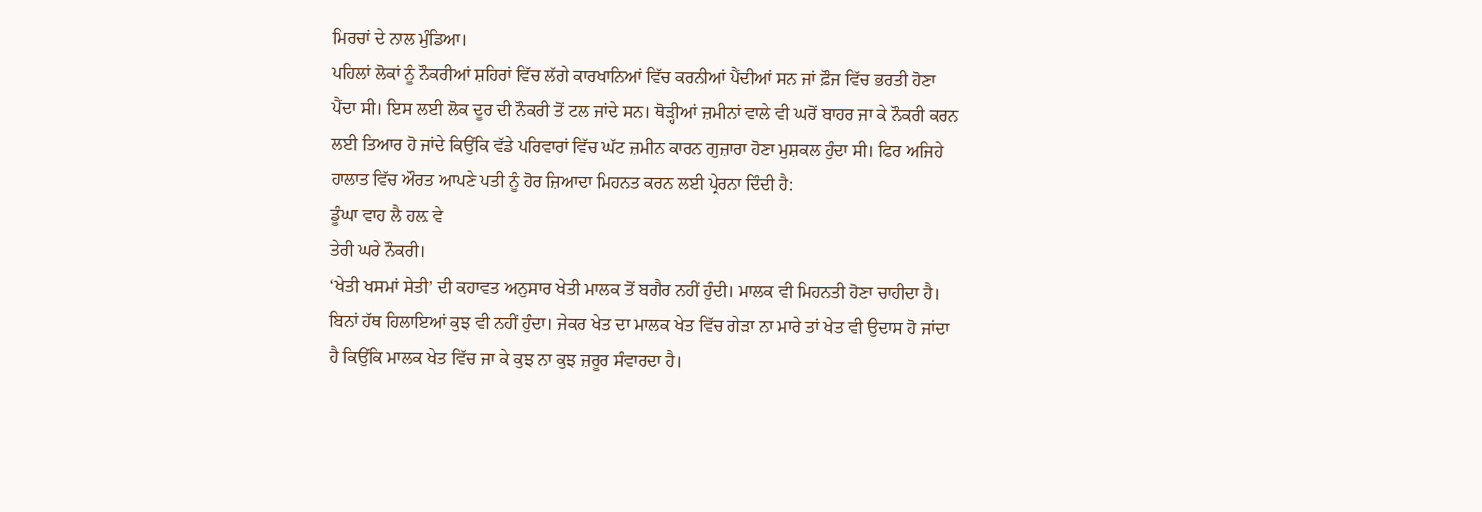ਮਿਰਚਾਂ ਦੇ ਨਾਲ ਮੁੰਡਿਆ।
ਪਹਿਲਾਂ ਲੋਕਾਂ ਨੂੰ ਨੌਕਰੀਆਂ ਸ਼ਹਿਰਾਂ ਵਿੱਚ ਲੱਗੇ ਕਾਰਖਾਨਿਆਂ ਵਿੱਚ ਕਰਨੀਆਂ ਪੈਂਦੀਆਂ ਸਨ ਜਾਂ ਫ਼ੌਜ ਵਿੱਚ ਭਰਤੀ ਹੋਣਾ ਪੈਂਦਾ ਸੀ। ਇਸ ਲਈ ਲੋਕ ਦੂਰ ਦੀ ਨੌਕਰੀ ਤੋਂ ਟਲ ਜਾਂਦੇ ਸਨ। ਥੋੜ੍ਹੀਆਂ ਜ਼ਮੀਨਾਂ ਵਾਲੇ ਵੀ ਘਰੋਂ ਬਾਹਰ ਜਾ ਕੇ ਨੌਕਰੀ ਕਰਨ ਲਈ ਤਿਆਰ ਹੋ ਜਾਂਦੇ ਕਿਉਂਕਿ ਵੱਡੇ ਪਰਿਵਾਰਾਂ ਵਿੱਚ ਘੱਟ ਜ਼ਮੀਨ ਕਾਰਨ ਗੁਜ਼ਾਰਾ ਹੋਣਾ ਮੁਸ਼ਕਲ ਹੁੰਦਾ ਸੀ। ਫਿਰ ਅਜਿਹੇ ਹਾਲਾਤ ਵਿੱਚ ਔਰਤ ਆਪਣੇ ਪਤੀ ਨੂੰ ਹੋਰ ਜ਼ਿਆਦਾ ਮਿਹਨਤ ਕਰਨ ਲਈ ਪ੍ਰੇਰਨਾ ਦਿੰਦੀ ਹੈ:
ਡੂੰਘਾ ਵਾਹ ਲੈ ਹਲ਼ ਵੇ
ਤੇਰੀ ਘਰੇ ਨੌਕਰੀ।
‘ਖੇਤੀ ਖਸਮਾਂ ਸੇਤੀ’ ਦੀ ਕਹਾਵਤ ਅਨੁਸਾਰ ਖੇਤੀ ਮਾਲਕ ਤੋਂ ਬਗੈਰ ਨਹੀਂ ਹੁੰਦੀ। ਮਾਲਕ ਵੀ ਮਿਹਨਤੀ ਹੋਣਾ ਚਾਹੀਦਾ ਹੈ। ਬਿਨਾਂ ਹੱਥ ਹਿਲਾਇਆਂ ਕੁਝ ਵੀ ਨਹੀਂ ਹੁੰਦਾ। ਜੇਕਰ ਖੇਤ ਦਾ ਮਾਲਕ ਖੇਤ ਵਿੱਚ ਗੇੜਾ ਨਾ ਮਾਰੇ ਤਾਂ ਖੇਤ ਵੀ ਉਦਾਸ ਹੋ ਜਾਂਦਾ ਹੈ ਕਿਉਂਕਿ ਮਾਲਕ ਖੇਤ ਵਿੱਚ ਜਾ ਕੇ ਕੁਝ ਨਾ ਕੁਝ ਜ਼ਰੂਰ ਸੰਵਾਰਦਾ ਹੈ।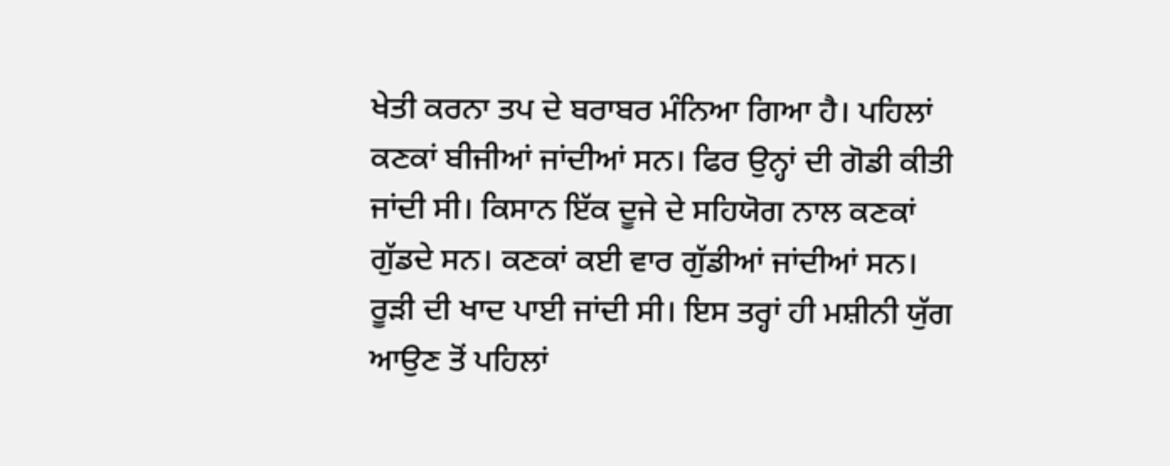ਖੇਤੀ ਕਰਨਾ ਤਪ ਦੇ ਬਰਾਬਰ ਮੰਨਿਆ ਗਿਆ ਹੈ। ਪਹਿਲਾਂ ਕਣਕਾਂ ਬੀਜੀਆਂ ਜਾਂਦੀਆਂ ਸਨ। ਫਿਰ ਉਨ੍ਹਾਂ ਦੀ ਗੋਡੀ ਕੀਤੀ ਜਾਂਦੀ ਸੀ। ਕਿਸਾਨ ਇੱਕ ਦੂਜੇ ਦੇ ਸਹਿਯੋਗ ਨਾਲ ਕਣਕਾਂ ਗੁੱਡਦੇ ਸਨ। ਕਣਕਾਂ ਕਈ ਵਾਰ ਗੁੱਡੀਆਂ ਜਾਂਦੀਆਂ ਸਨ। ਰੂੜੀ ਦੀ ਖਾਦ ਪਾਈ ਜਾਂਦੀ ਸੀ। ਇਸ ਤਰ੍ਹਾਂ ਹੀ ਮਸ਼ੀਨੀ ਯੁੱਗ ਆਉਣ ਤੋਂ ਪਹਿਲਾਂ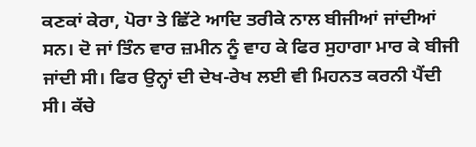ਕਣਕਾਂ ਕੇਰਾ, ਪੋਰਾ ਤੇ ਛਿੱਟੇ ਆਦਿ ਤਰੀਕੇ ਨਾਲ ਬੀਜੀਆਂ ਜਾਂਦੀਆਂ ਸਨ। ਦੋ ਜਾਂ ਤਿੰਨ ਵਾਰ ਜ਼ਮੀਨ ਨੂੰ ਵਾਹ ਕੇ ਫਿਰ ਸੁਹਾਗਾ ਮਾਰ ਕੇ ਬੀਜੀ ਜਾਂਦੀ ਸੀ। ਫਿਰ ਉਨ੍ਹਾਂ ਦੀ ਦੇਖ-ਰੇਖ ਲਈ ਵੀ ਮਿਹਨਤ ਕਰਨੀ ਪੈਂਦੀ ਸੀ। ਕੱਚੇ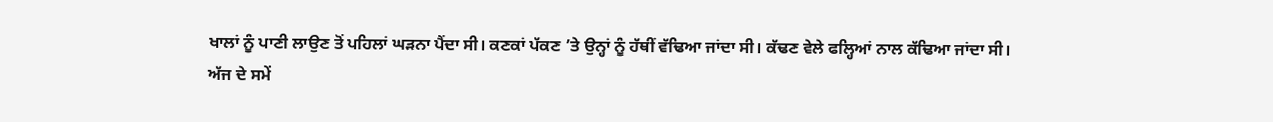ਖਾਲਾਂ ਨੂੰ ਪਾਣੀ ਲਾਉਣ ਤੋਂ ਪਹਿਲਾਂ ਘੜਨਾ ਪੈਂਦਾ ਸੀ। ਕਣਕਾਂ ਪੱਕਣ ’ਤੇ ਉਨ੍ਹਾਂ ਨੂੰ ਹੱਥੀਂ ਵੱਢਿਆ ਜਾਂਦਾ ਸੀ। ਕੱਢਣ ਵੇਲੇ ਫਲ੍ਹਿਆਂ ਨਾਲ ਕੱਢਿਆ ਜਾਂਦਾ ਸੀ।
ਅੱਜ ਦੇ ਸਮੇਂ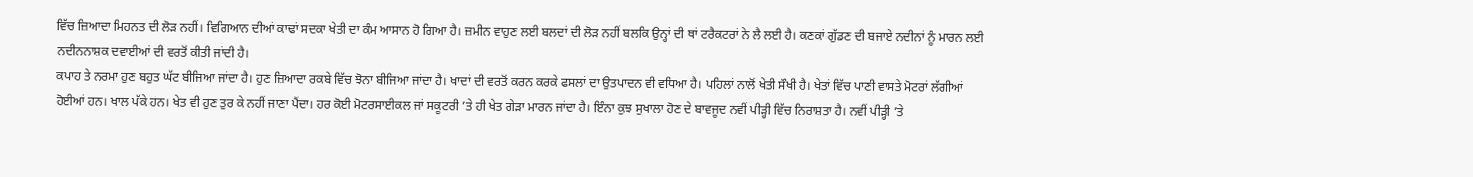ਵਿੱਚ ਜ਼ਿਆਦਾ ਮਿਹਨਤ ਦੀ ਲੋੜ ਨਹੀਂ। ਵਿਗਿਆਨ ਦੀਆਂ ਕਾਢਾਂ ਸਦਕਾ ਖੇਤੀ ਦਾ ਕੰਮ ਆਸਾਨ ਹੋ ਗਿਆ ਹੈ। ਜ਼ਮੀਨ ਵਾਹੁਣ ਲਈ ਬਲਦਾਂ ਦੀ ਲੋੜ ਨਹੀਂ ਬਲਕਿ ਉਨ੍ਹਾਂ ਦੀ ਥਾਂ ਟਰੈਕਟਰਾਂ ਨੇ ਲੈ ਲਈ ਹੈ। ਕਣਕਾਂ ਗੁੱਡਣ ਦੀ ਬਜਾਏ ਨਦੀਨਾਂ ਨੂੰ ਮਾਰਨ ਲਈ ਨਦੀਨਨਾਸ਼ਕ ਦਵਾਈਆਂ ਦੀ ਵਰਤੋਂ ਕੀਤੀ ਜਾਂਦੀ ਹੈ।
ਕਪਾਹ ਤੇ ਨਰਮਾ ਹੁਣ ਬਹੁਤ ਘੱਟ ਬੀਜਿਆ ਜਾਂਦਾ ਹੈ। ਹੁਣ ਜ਼ਿਆਦਾ ਰਕਬੇ ਵਿੱਚ ਝੋਨਾ ਬੀਜਿਆ ਜਾਂਦਾ ਹੈ। ਖਾਦਾਂ ਦੀ ਵਰਤੋਂ ਕਰਨ ਕਰਕੇ ਫਸਲਾਂ ਦਾ ਉਤਪਾਦਨ ਵੀ ਵਧਿਆ ਹੈ। ਪਹਿਲਾਂ ਨਾਲੋਂ ਖੇਤੀ ਸੌਖੀ ਹੈ। ਖੇਤਾਂ ਵਿੱਚ ਪਾਣੀ ਵਾਸਤੇ ਮੋਟਰਾਂ ਲੱਗੀਆਂ ਹੋਈਆਂ ਹਨ। ਖਾਲ ਪੱਕੇ ਹਨ। ਖੇਤ ਵੀ ਹੁਣ ਤੁਰ ਕੇ ਨਹੀਂ ਜਾਣਾ ਪੈਂਦਾ। ਹਰ ਕੋਈ ਮੋਟਰਸਾਈਕਲ ਜਾਂ ਸਕੂਟਰੀ ’ਤੇ ਹੀ ਖੇਤ ਗੇੜਾ ਮਾਰਨ ਜਾਂਦਾ ਹੈ। ਇੰਨਾ ਕੁਝ ਸੁਖਾਲਾ ਹੋਣ ਦੇ ਬਾਵਜੂਦ ਨਵੀਂ ਪੀੜ੍ਹੀ ਵਿੱਚ ਨਿਰਾਸ਼ਤਾ ਹੈ। ਨਵੀਂ ਪੀੜ੍ਹੀ ’ਤੇ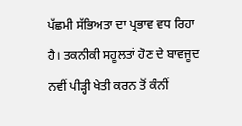ਪੱਛਮੀ ਸੱਭਿਅਤਾ ਦਾ ਪ੍ਰਭਾਵ ਵਧ ਰਿਹਾ ਹੈ। ਤਕਨੀਕੀ ਸਹੂਲਤਾਂ ਹੋਣ ਦੇ ਬਾਵਜੂਦ ਨਵੀਂ ਪੀੜ੍ਹੀ ਖੇਤੀ ਕਰਨ ਤੋਂ ਕੰਨੀਂ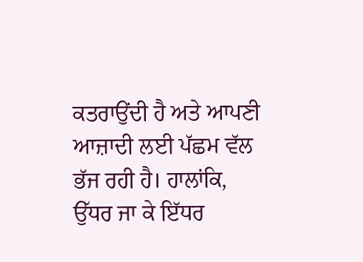ਕਤਰਾਉਂਦੀ ਹੈ ਅਤੇ ਆਪਣੀ ਆਜ਼ਾਦੀ ਲਈ ਪੱਛਮ ਵੱਲ ਭੱਜ ਰਹੀ ਹੈ। ਹਾਲਾਂਕਿ, ਉੱਧਰ ਜਾ ਕੇ ਇੱਧਰ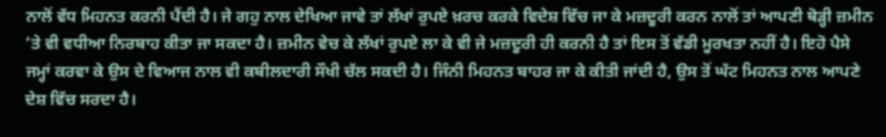ਨਾਲੋਂ ਵੱਧ ਮਿਹਨਤ ਕਰਨੀ ਪੈਂਦੀ ਹੈ। ਜੇ ਗਹੁ ਨਾਲ ਦੇਖਿਆ ਜਾਵੇ ਤਾਂ ਲੱਖਾਂ ਰੁਪਏ ਖ਼ਰਚ ਕਰਕੇ ਵਿਦੇਸ਼ ਵਿੱਚ ਜਾ ਕੇ ਮਜ਼ਦੂਰੀ ਕਰਨ ਨਾਲੋਂ ਤਾਂ ਆਪਣੀ ਥੋੜ੍ਹੀ ਜ਼ਮੀਨ ’ਤੇ ਵੀ ਵਧੀਆ ਨਿਰਬਾਹ ਕੀਤਾ ਜਾ ਸਕਦਾ ਹੈ। ਜ਼ਮੀਨ ਵੇਚ ਕੇ ਲੱਖਾਂ ਰੁਪਏ ਲਾ ਕੇ ਵੀ ਜੇ ਮਜ਼ਦੂਰੀ ਹੀ ਕਰਨੀ ਹੈ ਤਾਂ ਇਸ ਤੋਂ ਵੱਡੀ ਮੂਰਖਤਾ ਨਹੀਂ ਹੈ। ਇਹੋ ਪੈਸੇ ਜਮ੍ਹਾਂ ਕਰਵਾ ਕੇ ਉਸ ਦੇ ਵਿਆਜ ਨਾਲ ਵੀ ਕਬੀਲਦਾਰੀ ਸੌਖੀ ਚੱਲ ਸਕਦੀ ਹੈ। ਜਿੰਨੀ ਮਿਹਨਤ ਬਾਹਰ ਜਾ ਕੇ ਕੀਤੀ ਜਾਂਦੀ ਹੈ, ਉਸ ਤੋਂ ਘੱਟ ਮਿਹਨਤ ਨਾਲ ਆਪਣੇ ਦੇਸ਼ ਵਿੱਚ ਸਰਦਾ ਹੈ।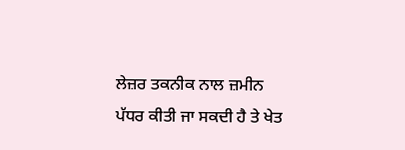ਲੇਜ਼ਰ ਤਕਨੀਕ ਨਾਲ ਜ਼ਮੀਨ ਪੱਧਰ ਕੀਤੀ ਜਾ ਸਕਦੀ ਹੈ ਤੇ ਖੇਤ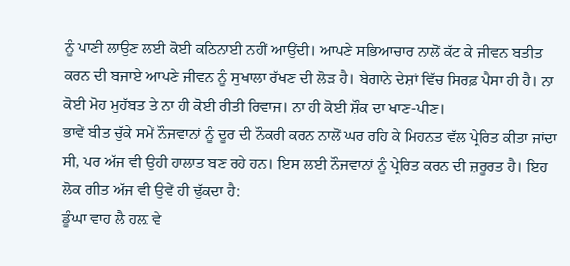ਨੂੰ ਪਾਣੀ ਲਾਉਣ ਲਈ ਕੋਈ ਕਠਿਨਾਈ ਨਹੀਂ ਆਉਂਦੀ। ਆਪਣੇ ਸਭਿਆਚਾਰ ਨਾਲੋਂ ਕੱਟ ਕੇ ਜੀਵਨ ਬਤੀਤ ਕਰਨ ਦੀ ਬਜਾਏ ਆਪਣੇ ਜੀਵਨ ਨੂੰ ਸੁਖਾਲਾ ਰੱਖਣ ਦੀ ਲੋੜ ਹੈ। ਬੇਗਾਨੇ ਦੇਸ਼ਾਂ ਵਿੱਚ ਸਿਰਫ਼ ਪੈਸਾ ਹੀ ਹੈ। ਨਾ ਕੋਈ ਮੋਹ ਮੁਹੱਬਤ ਤੇ ਨਾ ਹੀ ਕੋਈ ਰੀਤੀ ਰਿਵਾਜ। ਨਾ ਹੀ ਕੋਈ ਸ਼ੌਕ ਦਾ ਖਾਣ-ਪੀਣ।
ਭਾਵੇਂ ਬੀਤ ਚੁੱਕੇ ਸਮੇਂ ਨੌਜਵਾਨਾਂ ਨੂੰ ਦੂਰ ਦੀ ਨੌਕਰੀ ਕਰਨ ਨਾਲੋਂ ਘਰ ਰਹਿ ਕੇ ਮਿਹਨਤ ਵੱਲ ਪ੍ਰੇਰਿਤ ਕੀਤਾ ਜਾਂਦਾ ਸੀ, ਪਰ ਅੱਜ ਵੀ ਉਹੀ ਹਾਲਾਤ ਬਣ ਰਹੇ ਹਨ। ਇਸ ਲਈ ਨੌਜਵਾਨਾਂ ਨੂੰ ਪ੍ਰੇਰਿਤ ਕਰਨ ਦੀ ਜ਼ਰੂਰਤ ਹੈ। ਇਹ ਲੋਕ ਗੀਤ ਅੱਜ ਵੀ ਉਵੇਂ ਹੀ ਢੁੱਕਦਾ ਹੈ:
ਡੂੰਘਾ ਵਾਹ ਲੈ ਹਲ਼ ਵੇ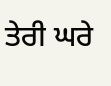ਤੇਰੀ ਘਰੇ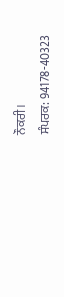ਨੌਕਰੀ।
ਸੰਪਰਕ: 94178-40323